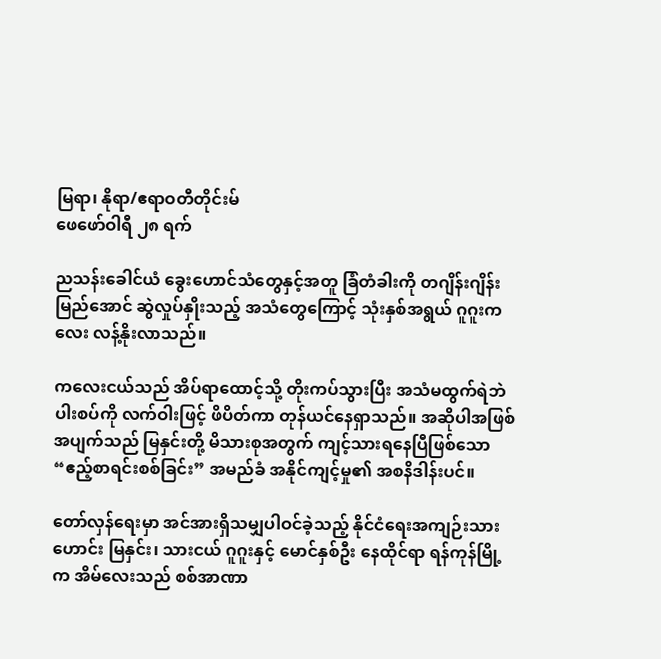မြရာ၊ နိုရာ/ဧရာဝတီတိုင်းမ်
ဖေဖော်ဝါရီ ၂၈ ရက်

ညသန်းခေါင်ယံ ခွေးဟောင်သံတွေနှင့်အတူ ခြံတံခါးကို တဂျိန်းဂျိန်းမြည်အောင် ဆွဲလှုပ်နှိုးသည့် အသံတွေကြောင့် သုံးနှစ်အရွယ် ဂူဂူးကလေး လန့်နိုးလာသည်။

ကလေးငယ်သည် အိပ်ရာထောင့်သို့ တိုးကပ်သွားပြီး အသံမထွက်ရဲဘဲ ပါးစပ်ကို လက်ဝါးဖြင့် ဖိပိတ်ကာ တုန်ယင်နေရှာသည်။ အဆိုပါအဖြစ်အပျက်သည် မြနှင်းတို့ မိသားစုအတွက် ကျင့်သားရနေပြီဖြစ်သော “ဧည့်စာရင်းစစ်ခြင်း” အမည်ခံ အနိုင်ကျင့်မှု၏ အစနိဒါန်းပင်။

တော်လှန်ရေးမှာ အင်အားရှိသမျှပါဝင်ခဲ့သည့် နိုင်ငံရေးအကျဉ်းသားဟောင်း မြနှင်း၊ သားငယ် ဂူဂူးနှင့် မောင်နှစ်ဦး နေထိုင်ရာ ရန်ကုန်မြို့က အိမ်လေးသည် စစ်အာဏာ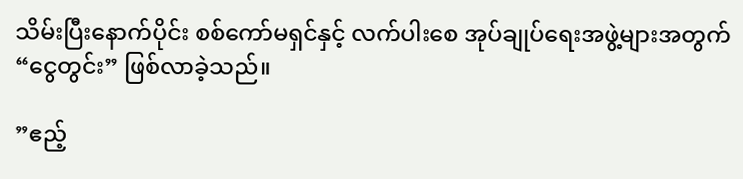သိမ်းပြီးနောက်ပိုင်း စစ်ကော်မရှင်နှင့် လက်ပါးစေ အုပ်ချုပ်ရေးအဖွဲ့များအတွက် “ငွေတွင်း” ဖြစ်လာခဲ့သည်။

”ဧည့်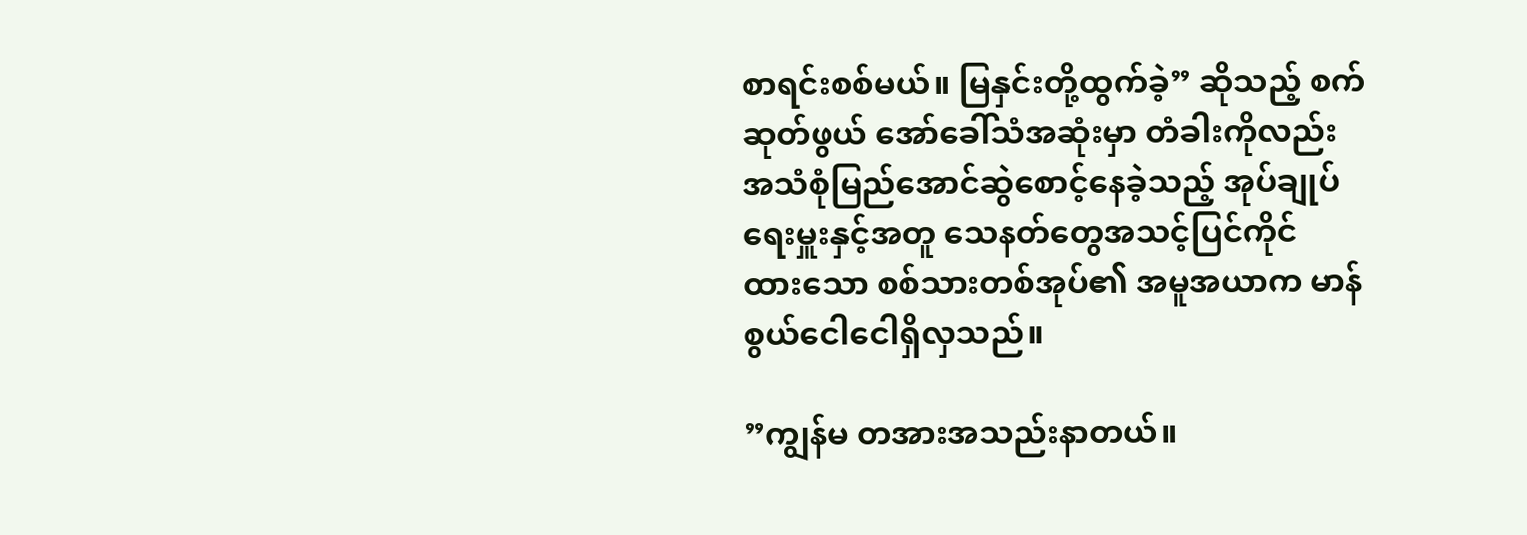စာရင်းစစ်မယ်။ မြနှင်းတို့ထွက်ခဲ့” ဆိုသည့် စက်ဆုတ်ဖွယ် အော်ခေါ်သံအဆုံးမှာ တံခါးကိုလည်း အသံစုံမြည်အောင်ဆွဲစောင့်နေခဲ့သည့် အုပ်ချုပ်ရေးမှူးနှင့်အတူ သေနတ်တွေအသင့်ပြင်ကိုင်ထား‌သော စစ်သားတစ်အုပ်၏ အမူအယာက မာန်စွယ်ငေါငေါရှိလှသည်။

”ကျွန်မ တအားအသည်းနာတယ်။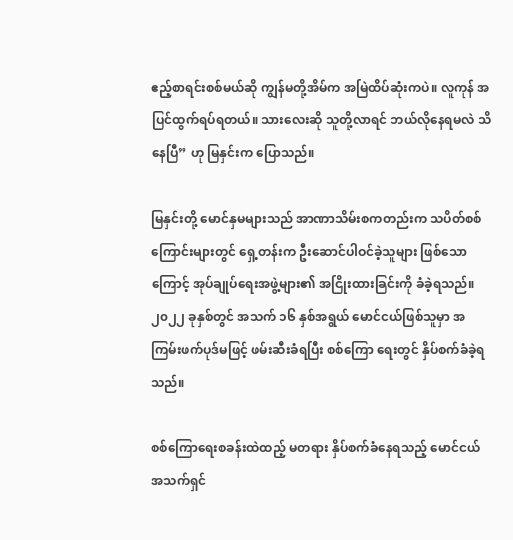ဧည့်စာရင်းစစ်မယ်ဆို ကျွန်မတို့အိမ်က အမြဲထိပ်ဆုံးကပဲ။ လူကုန် အပြင်ထွက်ရပ်ရတယ်။ သားလေးဆို သူတို့လာရင် ဘယ်လိုနေရမလဲ သိနေပြီ” ဟု မြနှင်းက ပြောသည်။

မြနှင်းတို့ မောင်နှမများသည် အာဏာသိမ်းစကတည်းက သပိတ်စစ်ကြောင်းများတွင် ရှေ့တန်းက ဦးဆောင်ပါဝင်ခဲ့သူများ ဖြစ်သောကြောင့် အုပ်ချုပ်ရေးအဖွဲ့များ၏ အငြိုးထားခြင်းကို ခံခဲ့ရသည်။ ၂၀၂၂ ခုနှစ်တွင် အသက် ၁၆ နှစ်အရွယ် မောင်ငယ်ဖြစ်သူမှာ အကြမ်းဖက်ပုဒ်မဖြင့် ဖမ်းဆီးခံရပြီး စစ်ကြော ရေးတွင် နှိပ်စက်ခံခဲ့ရသည်။

စစ်ကြောရေးစခန်းထဲထည့် မတရား နှိပ်စက်ခံနေရသည့် မောင်ငယ် အသက်ရှင်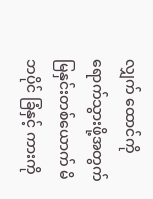လျှက် ထောင်ကို ရောက်သွားဖို့အတွက် မြနှင်းတစ်ယောက် မိဘပိုင် ခြံနှင့် ကားကို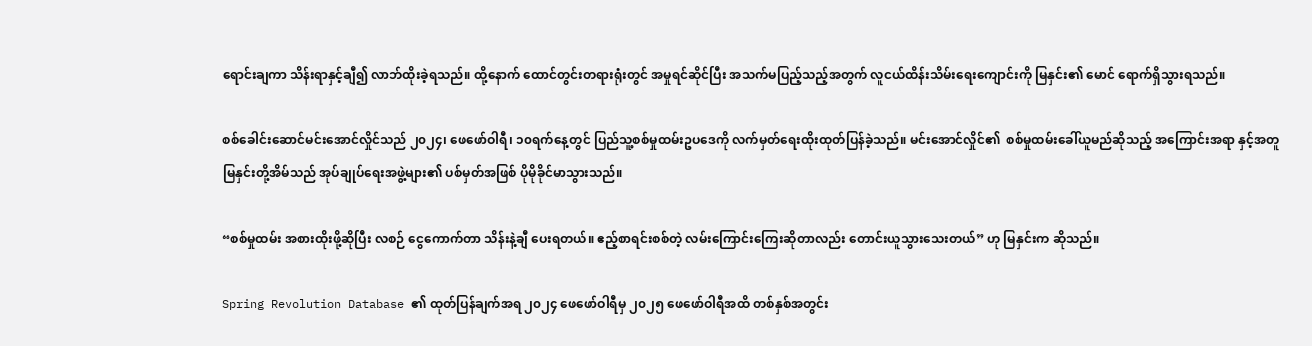ရောင်းချကာ သိန်းရာနှင့်ချီ၍ လာဘ်ထိုးခဲ့ရသည်။ ထို့နောက် ထောင်တွင်းတရားရုံးတွင် အမှုရင်ဆိုင်ပြီး အသက်မပြည့်သည့်အတွက် လူငယ်ထိန်းသိမ်းရေးကျောင်းကို မြနှင်း၏ မောင် ရောက်ရှိသွားရသည်။

စစ်ခေါင်းဆောင်မင်းအောင်လှိုင်သည် ၂၀၂၄၊ ဖေဖော်ဝါရီ၊ ၁၀ရက်နေ့တွင် ပြည်သူ့စစ်မှုထမ်းဥပဒေကို လက်မှတ်ရေးထိုးထုတ်ပြန်ခဲ့သည်။ မင်းအောင်လှိုင်၏  စစ်မှုထမ်းခေါ်ယူမည်ဆိုသည့် အကြောင်းအရာ နှင့်အတူ မြနှင်းတို့အိမ်သည် အုပ်ချုပ်ရေးအဖွဲ့များ၏ ပစ်မှတ်အဖြစ် ပိုမိုခိုင်မာသွားသည်။

“စစ်မှုထမ်း အစားထိုးဖို့ဆိုပြီး လစဉ် ငွေကောက်တာ သိန်းနဲ့ချီ ပေးရတယ်။ ဧည့်စာရင်းစစ်တဲ့ လမ်းကြောင်းကြေးဆိုတာလည်း တောင်းယူသွားသေးတယ်” ဟု မြနှင်းက ဆိုသည်။

Spring Revolution Database ၏ ထုတ်ပြန်ချက်အရ ၂၀၂၄ ဖေဖော်ဝါရီမှ ၂၀၂၅ ဖေဖော်ဝါရီအထိ တစ်နှစ်အတွင်း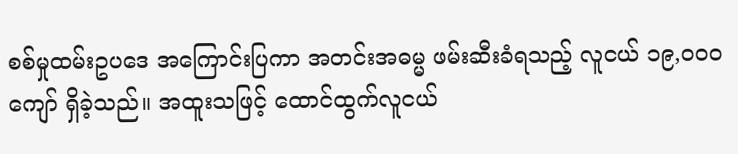စစ်မှုထမ်းဥပဒေ အကြောင်းပြကာ အတင်းအဓမ္မ ဖမ်းဆီးခံရသည့် လူငယ် ၁၉,၀၀၀ ကျော် ရှိခဲ့သည်။ အထူးသဖြင့် ထောင်ထွက်လူငယ်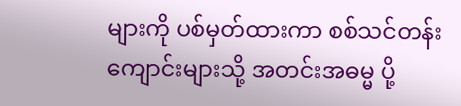များကို ပစ်မှတ်ထားကာ စစ်သင်တန်းကျောင်းများသို့ အတင်းအဓမ္မ ပို့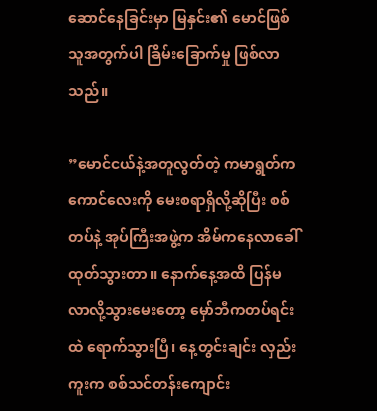ဆောင်နေခြင်းမှာ မြနှင်း၏ မောင်ဖြစ်သူအတွက်ပါ ခြိမ်းခြောက်မှု ဖြစ်လာသည်။

”မောင်ငယ်နဲ့အတူလွတ်တဲ့ ကမာရွတ်က ကောင်လေးကို မေးစရာရှိလို့ဆိုပြီး စစ်တပ်နဲ့ အုပ်ကြီးအဖွဲ့က အိမ်ကနေလာခေါ်ထုတ်သွားတာ။ နောက်နေ့အထိ ပြန်မလာလို့သွားမေးတော့ မှော်ဘီကတပ်ရင်းထဲ ရောက်သွားပြီ၊ နေ့တွင်းချင်း လှည်းကူးက စစ်သင်တန်းကျောင်း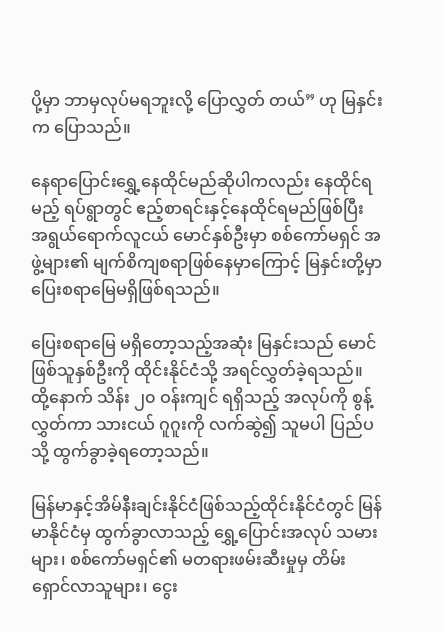ပို့မှာ ဘာမှလုပ်မရဘူးလို့ ပြောလွှတ် တယ်” ဟု မြနှင်းက ပြောသည်။

နေရာပြောင်းရွှေ့နေထိုင်မည်ဆိုပါကလည်း နေထိုင်ရမည့် ရပ်ရွာတွင် ဧည့်စာရင်းနှင့်နေထိုင်ရမည်ဖြစ်ပြီး အရွယ်ရောက်လူငယ် မောင်နှစ်ဦးမှာ စစ်ကော်မရှင် အဖွဲ့များ၏ မျက်စိကျစရာဖြစ်နေမှာကြောင့် မြနှင်းတို့မှာ ပြေးစရာမြေမရှိဖြစ်ရသည်။

ပြေးစရာမြေ မရှိတော့သည့်အဆုံး မြနှင်းသည် မောင်ဖြစ်သူနှစ်ဦးကို ထိုင်းနိုင်ငံသို့ အရင်လွှတ်ခဲ့ရသည်။ ထို့နောက် သိန်း ၂၀ ဝန်းကျင် ရရှိသည့် အလုပ်ကို စွန့်လွှတ်ကာ သားငယ် ဂူဂူးကို လက်ဆွဲ၍ သူမပါ ပြည်ပသို့ ထွက်ခွာခဲ့ရတော့သည်။

မြန်မာနှင့်အိမ်နီးချင်းနိုင်ငံဖြစ်သည့်ထိုင်းနိုင်ငံတွင် မြန်မာနိုင်ငံမှ ထွက်ခွာလာသည့် ရွှေ့ပြောင်းအလုပ် သမားများ၊ စစ်ကော်မရှင်၏ မတရားဖမ်းဆီးမှုမှ တိမ်းရှောင်လာသူများ၊ ငွေး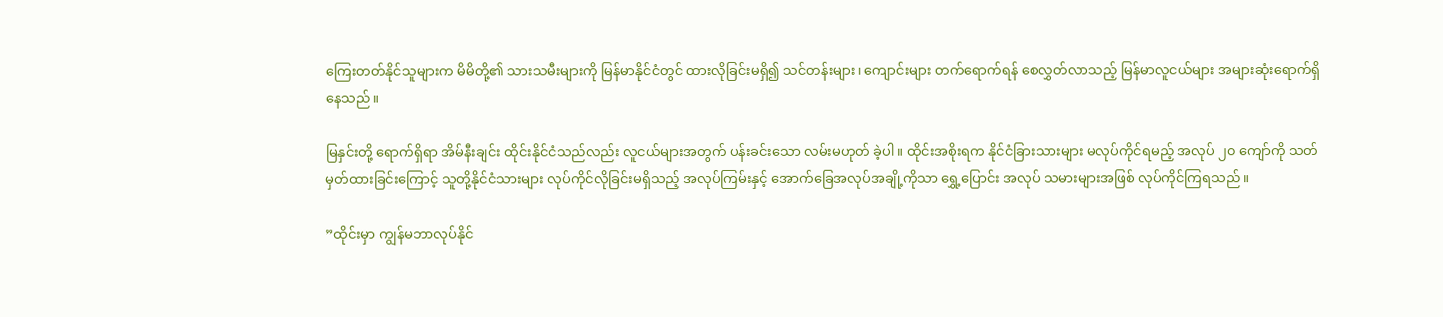ကြေးတတ်နိုင်သူများက မိမိတို့၏ သားသမီးများကို မြန်မာနိုင်ငံတွင် ထားလိုခြင်းမရှိ၍ သင်တန်းများ၊ ကျောင်းများ တက်ရောက်ရန် စေလွှတ်လာသည့် မြန်မာလူငယ်များ အများဆုံးရောက်ရှိနေသည်။

မြနှင်းတို့ ရောက်ရှိရာ အိမ်နီးချင်း ထိုင်းနိုင်ငံသည်လည်း လူငယ်များအတွက် ပန်းခင်းသော လမ်းမဟုတ် ခဲ့ပါ။ ထိုင်းအစိုးရက နိုင်ငံခြားသားများ မလုပ်ကိုင်ရမည့် အလုပ် ၂၀ ကျော်ကို သတ်မှတ်ထားခြင်းကြောင့် သူတို့နိုင်ငံသားများ လုပ်ကိုင်လိုခြင်းမရှိသည့် အလုပ်ကြမ်းနှင့် အောက်ခြေအလုပ်အချို့ကိုသာ ရွှေ့ပြောင်း အလုပ် သမားများအဖြစ် လုပ်ကိုင်ကြရသည်။

”ထိုင်းမှာ ကျွန်မဘာလုပ်နိုင်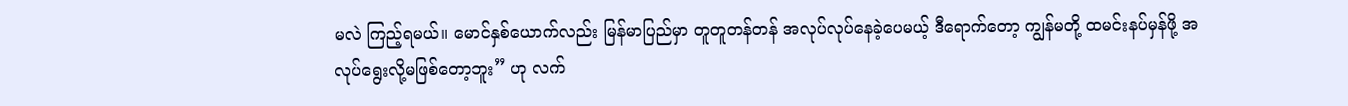မလဲ ကြည့်ရမယ်။ မောင်နှစ်ယောက်လည်း မြန်မာပြည်မှာ တူတူတန်တန် အလုပ်လုပ်နေခဲ့ပေမယ့် ဒီရောက်တော့ ကျွန်မတို့ ထမင်းနပ်မှန်ဖို့ အလုပ်ရွေးလို့မဖြစ်တော့ဘူး” ဟု လက်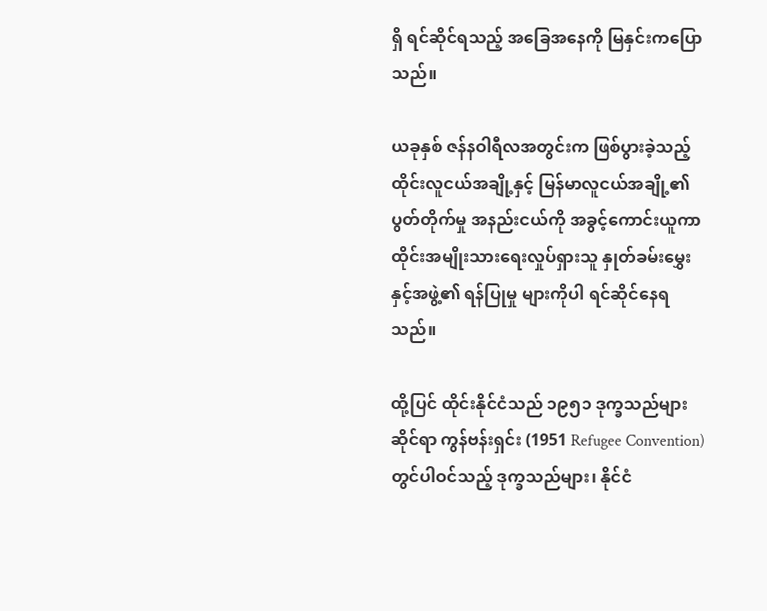ရှိ ရင်ဆိုင်ရသည့် အခြေအနေကို မြနှင်းကပြောသည်။

ယခုနှစ် ဇန်နဝါရီလအတွင်းက ဖြစ်ပွားခဲ့သည့် ထိုင်းလူငယ်အချို့နှင့် မြန်မာလူငယ်အချို့၏ ပွတ်တိုက်မှု အနည်းငယ်ကို အခွင့်ကောင်းယူကာ ထိုင်းအမျိုးသားရေးလှုပ်ရှားသူ နှုတ်ခမ်းမွှေးနှင့်အဖွဲ့၏ ရန်ပြုမှု များကိုပါ ရင်ဆိုင်နေရသည်။

ထို့ပြင် ထိုင်းနိုင်ငံသည် ၁၉၅၁ ဒုက္ခသည်များဆိုင်ရာ ကွန်ဗန်းရှင်း (1951 Refugee Convention) တွင်ပါဝင်သည့် ဒုက္ခသည်များ၊ နိုင်ငံ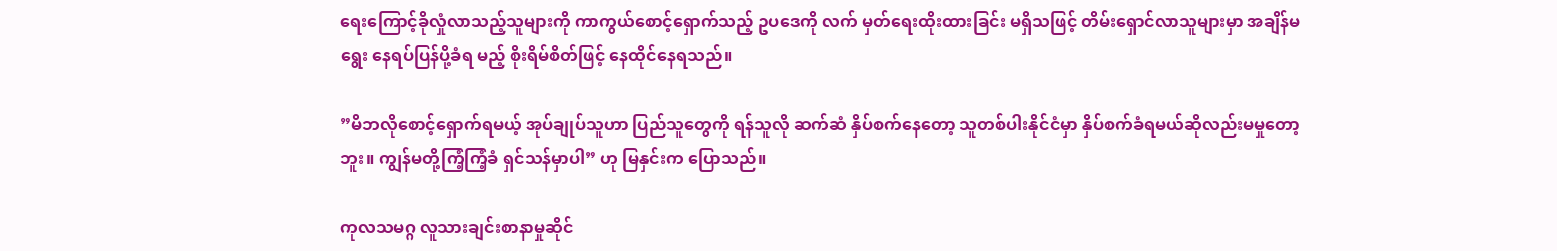ရေးကြောင့်ခိုလှုံလာသည့်သူများကို ကာကွယ်စောင့်ရှောက်သည့် ဥပဒေကို လက် မှတ်ရေးထိုးထားခြင်း မရှိသဖြင့် တိမ်းရှောင်လာသူများမှာ အချိန်မရွေး နေရပ်ပြန်ပို့ခံရ မည့် စိုးရိမ်စိတ်ဖြင့် နေထိုင်နေရသည်။

”မိဘလိုစောင့်ရှောက်ရမယ့် အုပ်ချုပ်သူဟာ ပြည်သူတွေကို ရန်သူလို ဆက်ဆံ နှိပ်စက်နေတော့ သူတစ်ပါးနိုင်ငံမှာ နှိပ်စက်ခံရမယ်ဆိုလည်းမမှုတော့ဘူး။ ကျွန်မတို့ကြံ့ကြံ့ခံ ရှင်သန်မှာပါ” ဟု မြနှင်းက ပြောသည်။

ကုလသမဂ္ဂ လူသားချင်းစာနာမှုဆိုင်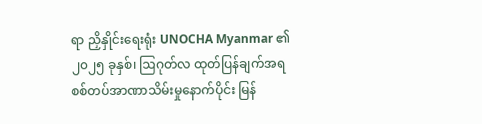ရာ ညှိနှိုင်းရေးရုံး UNOCHA Myanmar ၏ ၂၀၂၅ ခုနှစ်၊ ဩဂုတ်လ ထုတ်ပြန်ချက်အရ စစ်တပ်အာဏာသိမ်းမှုနောက်ပိုင်း မြန်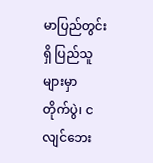မာပြည်တွင်းရှိ ပြည်သူများမှာ တိုက်ပွဲ၊ ငလျင်ဘေး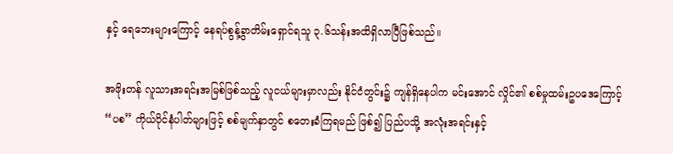နှင့် ရေဘေးများကြောင့် နေရပ်စွန့်ခွာတိမ်းရှောင်ရသူ ၃.၆သန်းအထိရှိလာပြီဖြစ်သည်။

အဖိုးတန် လူသားအရင်းအမြစ်ဖြစ်သည့် လူငယ်များမှာလည်း နိုင်ငံတွင်း၌ ကျန်ရှိနေပါက မင်းအောင် လှိုင်၏ စစ်မှုထမ်းဥပဒေကြောင့် “ပစ” ကိုယ်ပိုင်နံပါတ်များဖြင့် စစ်မျက်နှာတွင် စတေးခံကြရမည် ဖြစ်၍ ပြည်ပသို့ အလုံးအရင်းနှင့်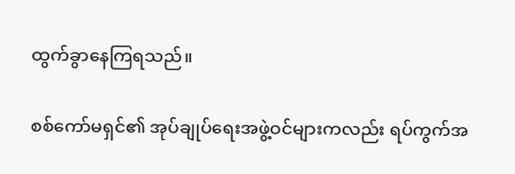ထွက်ခွာနေကြရသည်။

စစ်ကော်မရှင်၏ အုပ်ချုပ်ရေးအဖွဲ့ဝင်များကလည်း ရပ်ကွက်အ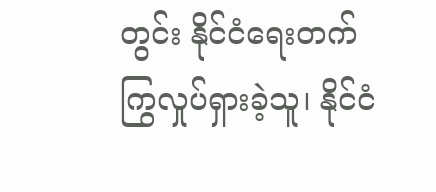တွင်း နိုင်ငံရေးတက်ကြွလှုပ်ရှားခဲ့သူ၊ နိုင်ငံ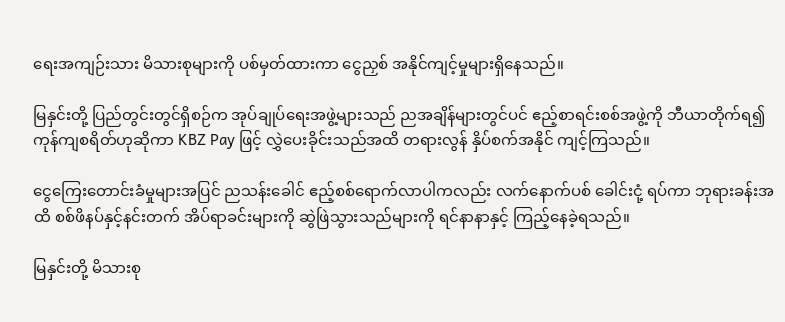ရေးအကျဉ်းသား မိသားစုများကို ပစ်မှတ်ထားကာ ငွေညှစ် အနိုင်ကျင့်မှုများရှိနေသည်။

မြနှင်းတို့ ပြည်တွင်းတွင်ရှိစဉ်က အုပ်ချုပ်ရေးအဖွဲ့များသည် ညအချိန်များတွင်ပင် ဧည့်စာရင်းစစ်အဖွဲ့ကို ဘီယာတိုက်ရ၍ ကုန်ကျစရိတ်ဟုဆိုကာ KBZ Pay ဖြင့် လွှဲပေးခိုင်းသည်အထိ တရားလွန် နှိပ်စက်အနိုင် ကျင့်ကြသည်။

ငွေကြေးတောင်းခံမှုများအပြင် ညသန်းခေါင် ဧည့်စစ်ရောက်လာပါကလည်း လက်နောက်ပစ် ခေါင်းငုံ့ ရပ်ကာ ဘုရားခန်းအထိ စစ်ဖိနပ်နှင့်နင်းတက် အိပ်ရာခင်းများကို ဆွဲဖြဲသွားသည်များကို ရင်နာနာနှင့် ကြည့်နေခဲ့ရသည်။

မြနှင်းတို့ မိသားစု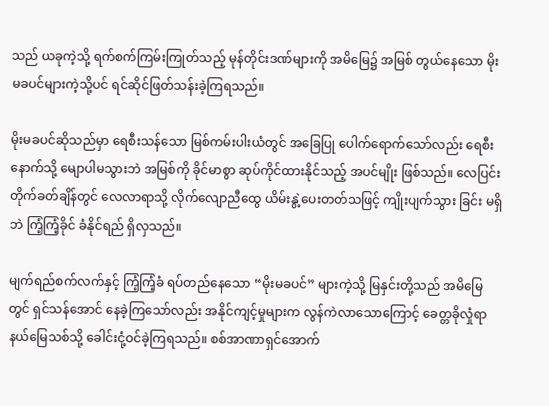သည် ယခုကဲ့သို့ ရက်စက်ကြမ်းကြုတ်သည့် မုန်တိုင်းဒဏ်များကို အမိမြေ၌ အမြစ် တွယ်နေသော မိုးမခပင်များကဲ့သို့ပင် ရင်ဆိုင်ဖြတ်သန်းခဲ့ကြရသည်။

မိုးမခပင်ဆိုသည်မှာ ရေစီးသန်သော မြစ်ကမ်းပါးယံတွင် အခြေပြု ပေါက်ရောက်သော်လည်း ရေစီး နောက်သို့ မျောပါမသွားဘဲ အမြစ်ကို ခိုင်မာစွာ ဆုပ်ကိုင်ထားနိုင်သည့် အပင်မျိုး ဖြစ်သည်။ လေပြင်းတိုက်ခတ်ချိန်တွင် လေလာရာသို့ လိုက်လျောညီထွေ ယိမ်းနွဲ့ပေးတတ်သဖြင့် ကျိုးပျက်သွား ခြင်း မရှိဘဲ ကြံ့ကြံ့ခိုင် ခံနိုင်ရည် ရှိလှသည်။

မျက်ရည်စက်လက်နှင့် ကြံ့ကြံ့ခံ ရပ်တည်နေသော “မိုးမခပင်” များကဲ့သို့ မြနှင်းတို့သည် အမိမြေတွင် ရှင်သန်အောင် နေခဲ့ကြသော်လည်း အနိုင်ကျင့်မှုများက လွန်ကဲလာသောကြောင့် ခေတ္တခိုလှုံရာ နယ်မြေသစ်သို့ ခေါင်းငုံ့ဝင်ခဲ့ကြရသည်။ စစ်အာဏာရှင်အောက်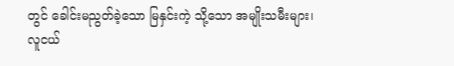တွင် ခေါင်းမညွတ်ခဲ့သော မြနှင်းကဲ့ သို့သော အမျိုးသမီးများ၊ လူငယ်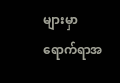များမှာ ရောက်ရာအ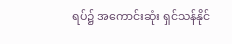ရပ်၌ အကောင်းဆုံး ရှင်သန်နိုင်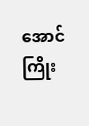အောင် ကြိုး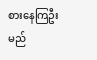စားနေကြဦးမည်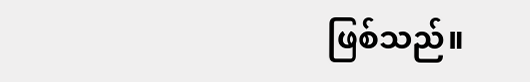ဖြစ်သည်။